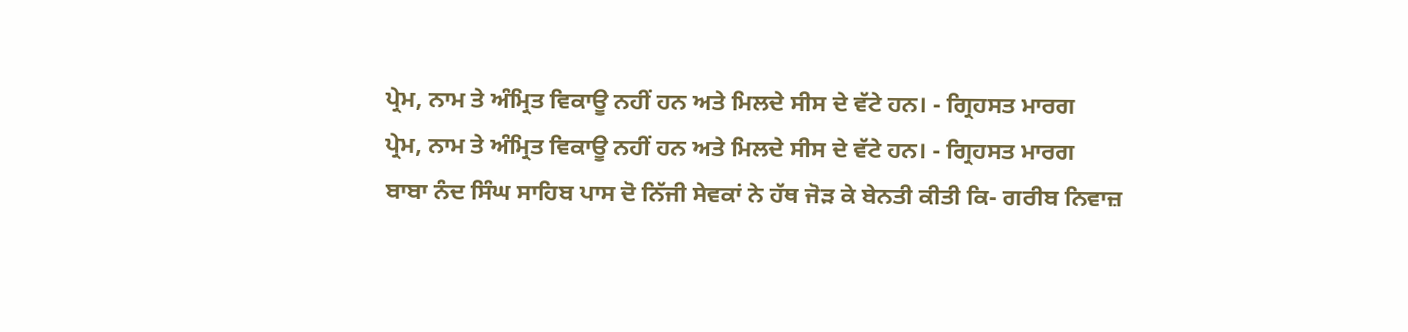ਪ੍ਰੇਮ, ਨਾਮ ਤੇ ਅੰਮ੍ਰਿਤ ਵਿਕਾਊ ਨਹੀਂ ਹਨ ਅਤੇ ਮਿਲਦੇ ਸੀਸ ਦੇ ਵੱਟੇ ਹਨ। - ਗ੍ਰਿਹਸਤ ਮਾਰਗ
ਪ੍ਰੇਮ, ਨਾਮ ਤੇ ਅੰਮ੍ਰਿਤ ਵਿਕਾਊ ਨਹੀਂ ਹਨ ਅਤੇ ਮਿਲਦੇ ਸੀਸ ਦੇ ਵੱਟੇ ਹਨ। - ਗ੍ਰਿਹਸਤ ਮਾਰਗ
ਬਾਬਾ ਨੰਦ ਸਿੰਘ ਸਾਹਿਬ ਪਾਸ ਦੋ ਨਿੱਜੀ ਸੇਵਕਾਂ ਨੇ ਹੱਥ ਜੋੜ ਕੇ ਬੇਨਤੀ ਕੀਤੀ ਕਿ- ਗਰੀਬ ਨਿਵਾਜ਼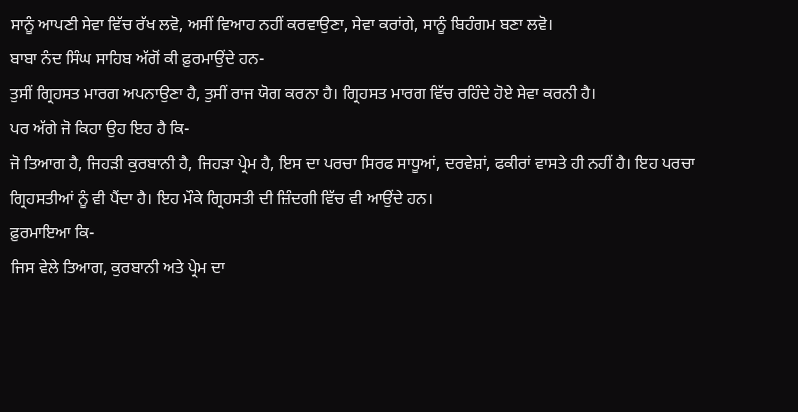ਸਾਨੂੰ ਆਪਣੀ ਸੇਵਾ ਵਿੱਚ ਰੱਖ ਲਵੋ, ਅਸੀਂ ਵਿਆਹ ਨਹੀਂ ਕਰਵਾਉਣਾ, ਸੇਵਾ ਕਰਾਂਗੇ, ਸਾਨੂੰ ਬਿਹੰਗਮ ਬਣਾ ਲਵੋ।
ਬਾਬਾ ਨੰਦ ਸਿੰਘ ਸਾਹਿਬ ਅੱਗੋਂ ਕੀ ਫ਼ੁਰਮਾਉਂਦੇ ਹਨ-
ਤੁਸੀਂ ਗ੍ਰਿਹਸਤ ਮਾਰਗ ਅਪਨਾਉਣਾ ਹੈ, ਤੁਸੀਂ ਰਾਜ ਯੋਗ ਕਰਨਾ ਹੈ। ਗ੍ਰਿਹਸਤ ਮਾਰਗ ਵਿੱਚ ਰਹਿੰਦੇ ਹੋਏ ਸੇਵਾ ਕਰਨੀ ਹੈ।
ਪਰ ਅੱਗੇ ਜੋ ਕਿਹਾ ਉਹ ਇਹ ਹੈ ਕਿ-
ਜੋ ਤਿਆਗ ਹੈ, ਜਿਹੜੀ ਕੁਰਬਾਨੀ ਹੈ, ਜਿਹੜਾ ਪ੍ਰੇਮ ਹੈ, ਇਸ ਦਾ ਪਰਚਾ ਸਿਰਫ ਸਾਧੂਆਂ, ਦਰਵੇਸ਼ਾਂ, ਫਕੀਰਾਂ ਵਾਸਤੇ ਹੀ ਨਹੀਂ ਹੈ। ਇਹ ਪਰਚਾ ਗ੍ਰਿਹਸਤੀਆਂ ਨੂੰ ਵੀ ਪੈਂਦਾ ਹੈ। ਇਹ ਮੌਕੇ ਗ੍ਰਿਹਸਤੀ ਦੀ ਜ਼ਿੰਦਗੀ ਵਿੱਚ ਵੀ ਆਉਂਦੇ ਹਨ।
ਫ਼ੁਰਮਾਇਆ ਕਿ-
ਜਿਸ ਵੇਲੇ ਤਿਆਗ, ਕੁਰਬਾਨੀ ਅਤੇ ਪ੍ਰੇਮ ਦਾ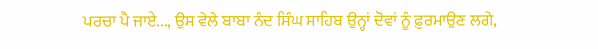ਪਰਚਾ ਪੈ ਜਾਏ..., ਉਸ ਵੇਲੇ ਬਾਬਾ ਨੰਦ ਸਿੰਘ ਸਾਹਿਬ ਉਨ੍ਹਾਂ ਦੋਵਾਂ ਨੂੰ ਫ਼ੁਰਮਾਉਣ ਲਗੇ,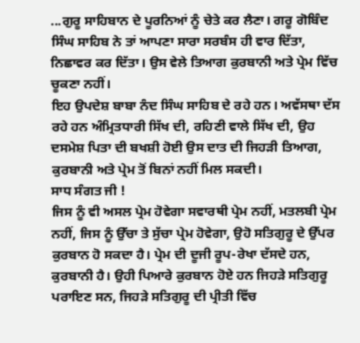...ਗੁਰੂ ਸਾਹਿਬਾਨ ਦੇ ਪੂਰਨਿਆਂ ਨੂੰ ਚੇਤੇ ਕਰ ਲੈਣਾ। ਗਰੂ ਗੋਬਿੰਦ ਸਿੰਘ ਸਾਹਿਬ ਨੇ ਤਾਂ ਆਪਣਾ ਸਾਰਾ ਸਰਬੰਸ ਹੀ ਵਾਰ ਦਿੱਤਾ, ਨਿਛਾਵਰ ਕਰ ਦਿੱਤਾ। ਉਸ ਵੇਲੇ ਤਿਆਗ ਕੁਰਬਾਨੀ ਅਤੇ ਪ੍ਰੇਮ ਵਿੱਚ ਚੂਕਣਾ ਨਹੀਂ।
ਇਹ ਉਪਦੇਸ਼ ਬਾਬਾ ਨੰਦ ਸਿੰਘ ਸਾਹਿਬ ਦੇ ਰਹੇ ਹਨ। ਅਵੱਸਥਾ ਦੱਸ ਰਹੇ ਹਨ ਅੰਮ੍ਰਿਤਧਾਰੀ ਸਿੱਖ ਦੀ, ਰਹਿਣੀ ਵਾਲੇ ਸਿੱਖ ਦੀ, ਉਹ ਦਸਮੇਸ਼ ਪਿਤਾ ਦੀ ਬਖਸ਼ੀ ਹੋਈ ਉਸ ਦਾਤ ਦੀ ਜਿਹੜੀ ਤਿਆਗ, ਕੁਰਬਾਨੀ ਅਤੇ ਪ੍ਰੇਮ ਤੋਂ ਬਿਨਾਂ ਨਹੀਂ ਮਿਲ ਸਕਦੀ।
ਸਾਧ ਸੰਗਤ ਜੀ !
ਜਿਸ ਨੂੰ ਵੀ ਅਸਲ ਪ੍ਰੇਮ ਹੋਵੇਗਾ ਸਵਾਰਥੀ ਪ੍ਰੇਮ ਨਹੀਂ, ਮਤਲਬੀ ਪ੍ਰੇਮ ਨਹੀਂ, ਜਿਸ ਨੂੰ ਉੱਚਾ ਤੇ ਸੁੱਚਾ ਪ੍ਰੇਮ ਹੋਵੇਗਾ, ਉਹੋ ਸਤਿਗੁਰੂ ਦੇ ਉੱਪਰ ਕੁਰਬਾਨ ਹੋ ਸਕਦਾ ਹੈ। ਪ੍ਰੇਮ ਦੀ ਦੂਜੀ ਰੂਪ-ਰੇਖਾ ਦੱਸਦੇ ਹਨ, ਕੁਰਬਾਨੀ ਹੈ। ਉਹੀ ਪਿਆਰੇ ਕੁਰਬਾਨ ਹੋਏ ਹਨ ਜਿਹੜੇ ਸਤਿਗੁਰੂ ਪਰਾਇਣ ਸਨ, ਜਿਹੜੇ ਸਤਿਗੁਰੂ ਦੀ ਪ੍ਰੀਤੀ ਵਿੱਚ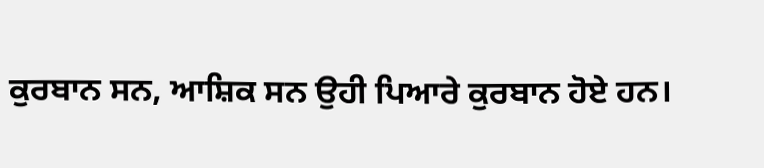ਕੁਰਬਾਨ ਸਨ, ਆਸ਼ਿਕ ਸਨ ਉਹੀ ਪਿਆਰੇ ਕੁਰਬਾਨ ਹੋਏ ਹਨ।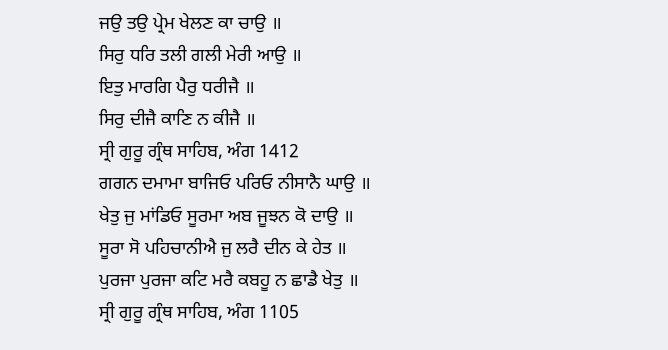ਜਉ ਤਉ ਪ੍ਰੇਮ ਖੇਲਣ ਕਾ ਚਾਉ ॥
ਸਿਰੁ ਧਰਿ ਤਲੀ ਗਲੀ ਮੇਰੀ ਆਉ ॥
ਇਤੁ ਮਾਰਗਿ ਪੈਰੁ ਧਰੀਜੈ ॥
ਸਿਰੁ ਦੀਜੈ ਕਾਣਿ ਨ ਕੀਜੈ ॥
ਸ੍ਰੀ ਗੁਰੂ ਗ੍ਰੰਥ ਸਾਹਿਬ, ਅੰਗ 1412
ਗਗਨ ਦਮਾਮਾ ਬਾਜਿਓ ਪਰਿਓ ਨੀਸਾਨੈ ਘਾਉ ॥
ਖੇਤੁ ਜੁ ਮਾਂਡਿਓ ਸੂਰਮਾ ਅਬ ਜੂਝਨ ਕੋ ਦਾਉ ॥
ਸੂਰਾ ਸੋ ਪਹਿਚਾਨੀਐ ਜੁ ਲਰੈ ਦੀਨ ਕੇ ਹੇਤ ॥
ਪੁਰਜਾ ਪੁਰਜਾ ਕਟਿ ਮਰੈ ਕਬਹੂ ਨ ਛਾਡੈ ਖੇਤੁ ॥
ਸ੍ਰੀ ਗੁਰੂ ਗ੍ਰੰਥ ਸਾਹਿਬ, ਅੰਗ 1105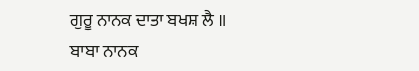ਗੁਰੂ ਨਾਨਕ ਦਾਤਾ ਬਖਸ਼ ਲੈ ॥
ਬਾਬਾ ਨਾਨਕ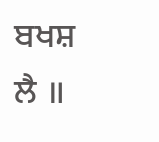ਬਖਸ਼ ਲੈ ॥